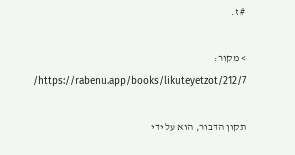# ז.

> מקור: https://rabenu.app/books/likuteyetzot/212/7/

תקון הדבור, הוא על ידי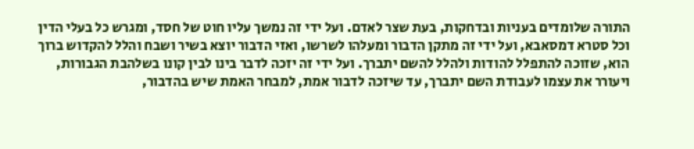התורה שלומדים בעניות ובדחקות, בעת שצר לאדם. ועל ידי זה נמשך עליו חוט של חסד, ומגרש כל בעלי הדין וכל סטרא דמסאבא, ועל ידי זה מתקן הדבור ומעלהו לשרשו, ואזי הדבור יוצא בשיר ושבח והלל להקדוש ברוך הוא, שזוכה להתפלל להודות ולהלל להשם יתברך. ועל ידי זה יזכה לדבר בינו לבין קונו בשלהבת הגבורות, ויעורר את עצמו לעבודת השם יתברך, עד שיזכה לדבור אמת, למבחר האמת שיש בהדבור,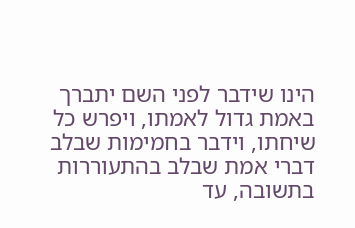הינו שידבר לפני השם יתברך באמת גדול לאמתו, ויפרש כל שיחתו, וידבר בחמימות שבלב דברי אמת שבלב בהתעוררות בתשובה, עד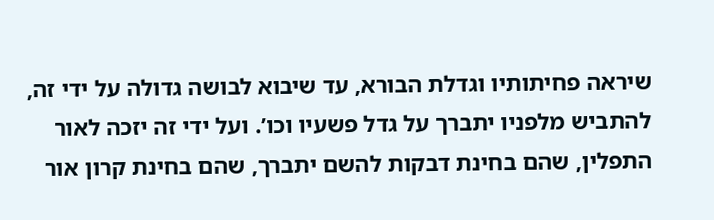שיראה פחיתותיו וגדלת הבורא, עד שיבוא לבושה גדולה על ידי זה, להתביש מלפניו יתברך על גדל פשעיו וכו’. ועל ידי זה יזכה לאור התפלין, שהם בחינת דבקות להשם יתברך, שהם בחינת קרון אור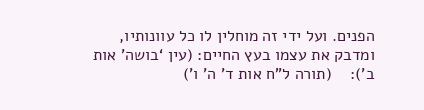הפנים. ועל ידי זה מוחלין לו כל עוונותיו, ומדבק את עצמו בעץ החיים: (עין ‘בושה’ אות ב’):    (תורה ל”ח אות ד’ ה’ ו’)